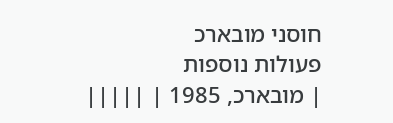חוסני מובארכ
פעולות נוספות
| מובארכ, 1985 | |||||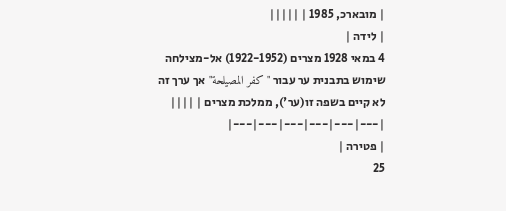| מובארכ, 1985 | |||||
| לידה |
4 במאי 1928 מצרים (1922-1952) אל-מצילחה שימוש בתבנית ער עבור "كفر المصيلحة" אך ערך זה לא קיים בשפה זו(ער'), ממלכת מצרים | ||||
|---|---|---|---|---|---|
| פטירה |
25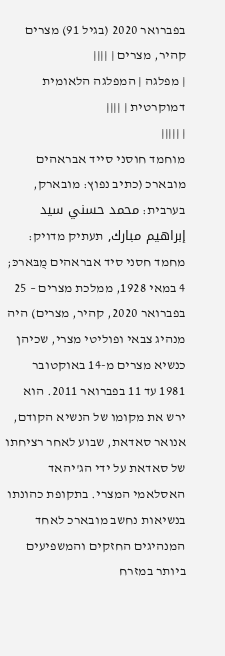בפברואר 2020 (בגיל 91) מצרים קהיר, מצרים | ||||
| מפלגה | המפלגה הלאומית דמוקרטית | ||||
| |||||
מוחמד חוסני סייד אבראהים מובארכ (כתיב נפוץ: מובארק, בערבית: محمد حسني سيد إبراهيم مبارك, תעתיק מדויק: מחמד חסני סיד אבראהים מֻבּארכּ; 4 במאי 1928, ממלכת מצרים – 25 בפברואר 2020, קהיר, מצרים) היה מנהיג צבאי ופוליטי מצרי, שכיהן כנשיא מצרים מ-14 באוקטובר 1981 עד 11 בפברואר 2011. הוא ירש את מקומו של הנשיא הקודם, אנואר סאדאת, שבוע לאחר רציחתו של סאדאת על ידי הג'יהאד האסלאמי המצרי. בתקופת כהונתו בנשיאות נחשב מובארכ לאחד המנהיגים החזקים והמשפיעים ביותר במזרח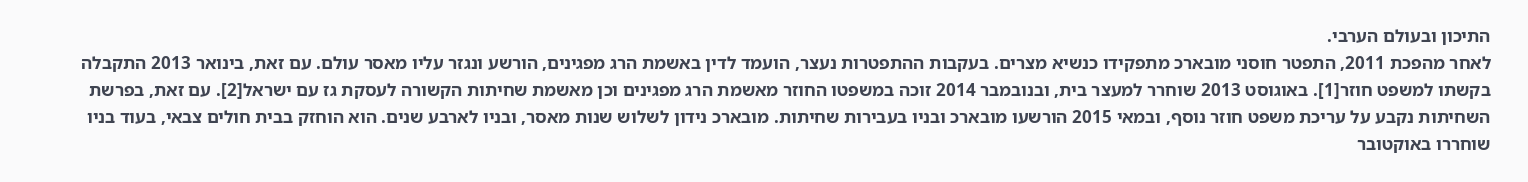התיכון ובעולם הערבי.
לאחר מהפכת 2011, התפטר חוסני מובארכ מתפקידו כנשיא מצרים. בעקבות ההתפטרות נעצר, הועמד לדין באשמת הרג מפגינים, הורשע ונגזר עליו מאסר עולם. עם זאת, בינואר 2013 התקבלה בקשתו למשפט חוזר[1]. באוגוסט 2013 שוחרר למעצר בית, ובנובמבר 2014 זוכה במשפטו החוזר מאשמת הרג מפגינים וכן מאשמת שחיתות הקשורה לעסקת גז עם ישראל[2]. עם זאת, בפרשת השחיתות נקבע על עריכת משפט חוזר נוסף, ובמאי 2015 הורשעו מובארכ ובניו בעבירות שחיתות. מובארכ נידון לשלוש שנות מאסר, ובניו לארבע שנים. הוא הוחזק בבית חולים צבאי, בעוד בניו שוחררו באוקטובר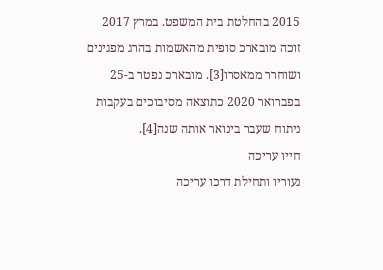2015 בהחלטת בית המשפט. במרץ 2017 זוכה מובארכ סופית מהאשמות בהרג מפגינים ושוחרר ממאסרו[3]. מובארכ נפטר ב-25 בפברואר 2020 כתוצאה מסיבוכים בעקבות ניתוח שעבר בינואר אותה שנה[4].
חייו עריכה
נעוריו ותחילת דרכו עריכה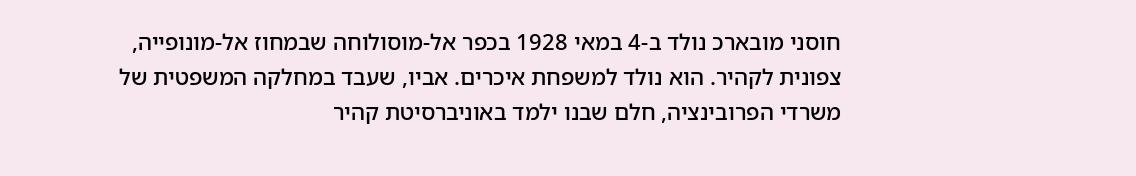חוסני מובארכ נולד ב-4 במאי 1928 בכפר אל-מוסולוחה שבמחוז אל-מונופייה, צפונית לקהיר. הוא נולד למשפחת איכרים. אביו, שעבד במחלקה המשפטית של משרדי הפרובינציה, חלם שבנו ילמד באוניברסיטת קהיר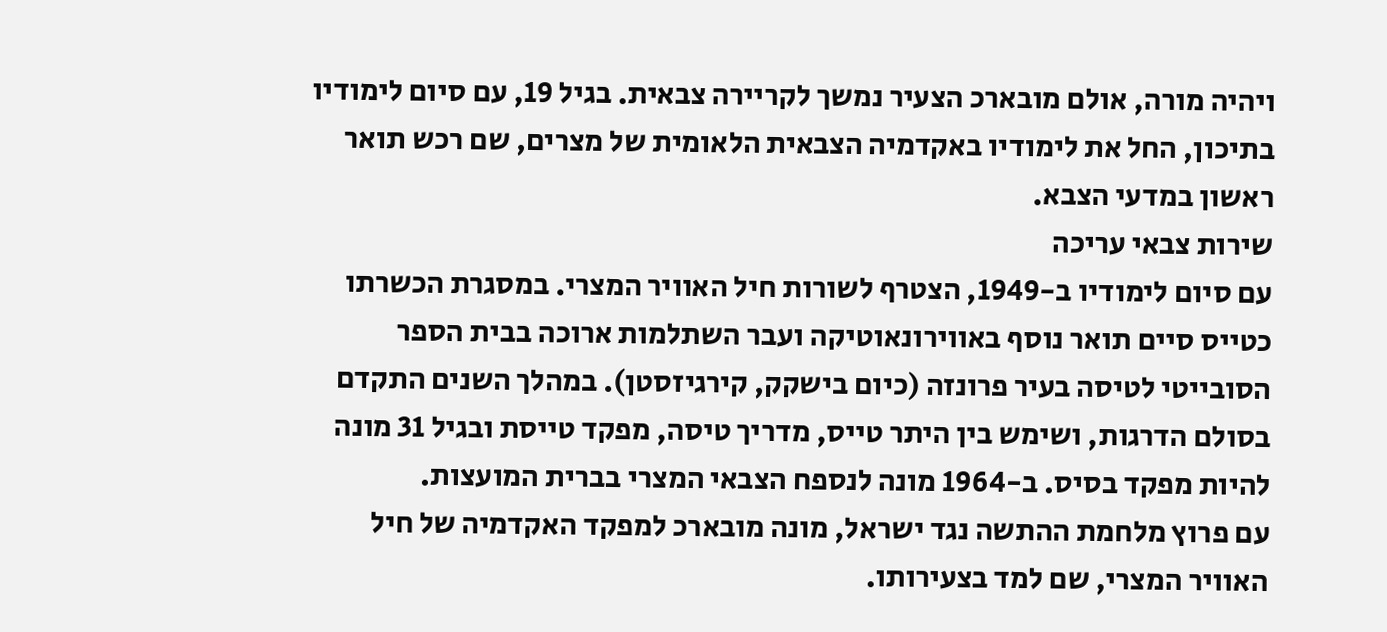ויהיה מורה, אולם מובארכ הצעיר נמשך לקריירה צבאית. בגיל 19, עם סיום לימודיו בתיכון, החל את לימודיו באקדמיה הצבאית הלאומית של מצרים, שם רכש תואר ראשון במדעי הצבא.
שירות צבאי עריכה
עם סיום לימודיו ב-1949, הצטרף לשורות חיל האוויר המצרי. במסגרת הכשרתו כטייס סיים תואר נוסף באווירונאוטיקה ועבר השתלמות ארוכה בבית הספר הסובייטי לטיסה בעיר פרונזה (כיום בישקק, קירגיזסטן). במהלך השנים התקדם בסולם הדרגות, ושימש בין היתר טייס, מדריך טיסה, מפקד טייסת ובגיל 31 מונה להיות מפקד בסיס. ב-1964 מונה לנספח הצבאי המצרי בברית המועצות.
עם פרוץ מלחמת ההתשה נגד ישראל, מונה מובארכ למפקד האקדמיה של חיל האוויר המצרי, שם למד בצעירותו.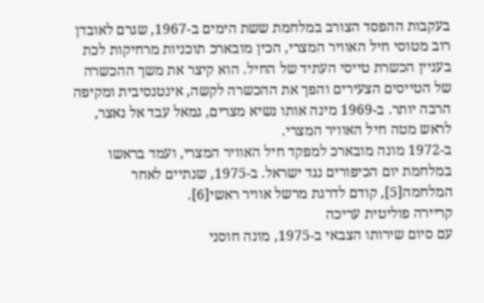בעקבות ההפסד הצורב במלחמת ששת הימים ב-1967, שגרם לאובדן רוב מטוסי חיל האוויר המצרי, הכין מובארכ תוכניות מרחיקות לכת בעניין הכשרת טייסי העתיד של החיל. הוא קיצר את משך ההכשרה של הטייסים הצעירים והפך את ההכשרה לקשה, אינטנסיבית ומקיפה הרבה יותר. ב-1969 מינה אותו נשיא מצרים, גמאל עבד אל נאצר, לראש מטה חיל האוויר המצרי.
ב-1972 מונה מובארכ למפקד חיל האוויר המצרי, ועמד בראשו במלחמת יום הכיפורים נגד ישראל. ב-1975, שנתיים לאחר המלחמה[5], קודם לדרגת מרשל אוויר ראשי[6].
קריירה פוליטית עריכה
עם סיום שירותו הצבאי ב-1975, מונה חוסני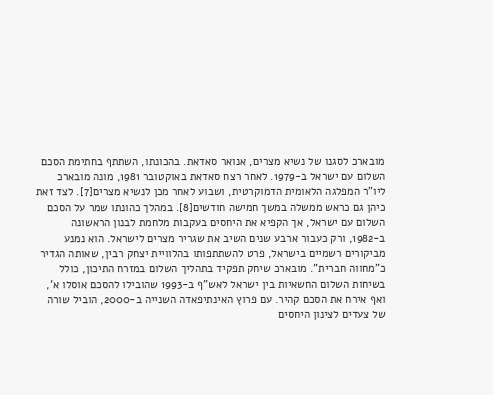מובארכ לסגנו של נשיא מצרים, אנואר סאדאת. בהכונתו, השתתף בחתימת הסכם השלום עם ישראל ב-1979. לאחר רצח סאדאת באוקטובר 1981, מונה מובארכ ליו"ר המפלגה הלאומית הדמוקרטית, ושבוע לאחר מכן לנשיא מצרים[7]. לצד זאת כיהן גם כראש ממשלה במשך חמישה חודשים[8]. במהלך כהונתו שמר על הסכם השלום עם ישראל, אך הקפיא את היחסים בעקבות מלחמת לבנון הראשונה ב-1982, ורק כעבור ארבע שנים השיב את שגריר מצרים לישראל. הוא נמנע מביקורים רשמיים בישראל, פרט להשתתפותו בהלוויית יצחק רבין, שאותה הגדיר כ"מחווה חברית". מובארכ שיחק תפקיד בתהליך השלום במזרח התיכון, כולל בשיחות השלום החשאיות בין ישראל לאש"ף ב-1993 שהובילו להסכם אוסלו א', ואף אירח את הסכם קהיר. עם פרוץ האינתיפאדה השנייה ב-2000, הוביל שורה של צעדים לצינון היחסים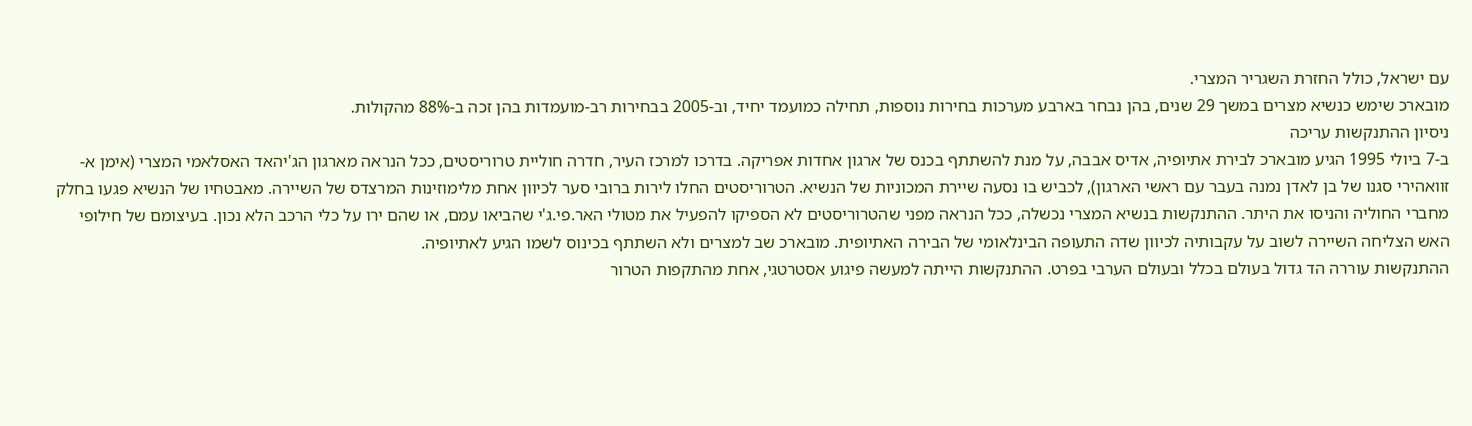עם ישראל, כולל החזרת השגריר המצרי.
מובארכ שימש כנשיא מצרים במשך 29 שנים, בהן נבחר בארבע מערכות בחירות נוספות, תחילה כמועמד יחיד, וב-2005 בבחירות רב-מועמדות בהן זכה ב-88% מהקולות.
ניסיון ההתנקשות עריכה
ב-7 ביולי 1995 הגיע מובארכ לבירת אתיופיה, אדיס אבבה, על מנת להשתתף בכנס של ארגון אחדות אפריקה. בדרכו למרכז העיר, חדרה חוליית טרוריסטים, ככל הנראה מארגון הג'יהאד האסלאמי המצרי (אימן א-זוואהירי סגנו של בן לאדן נמנה בעבר עם ראשי הארגון), לכביש בו נסעה שיירת המכוניות של הנשיא. הטרוריסטים החלו לירות ברובי סער לכיוון אחת מלימוזינות המרצדס של השיירה. מאבטחיו של הנשיא פגעו בחלק מחברי החוליה והניסו את היתר. ההתנקשות בנשיא המצרי נכשלה, ככל הנראה מפני שהטרוריסטים לא הספיקו להפעיל את מטולי האר.פי.ג'י שהביאו עמם, או שהם ירו על כלי הרכב הלא נכון. בעיצומם של חילופי האש הצליחה השיירה לשוב על עקבותיה לכיוון שדה התעופה הבינלאומי של הבירה האתיופית. מובארכ שב למצרים ולא השתתף בכינוס לשמו הגיע לאתיופיה.
ההתנקשות עוררה הד גדול בעולם בכלל ובעולם הערבי בפרט. ההתנקשות הייתה למעשה פיגוע אסטרטגי, אחת מהתקפות הטרור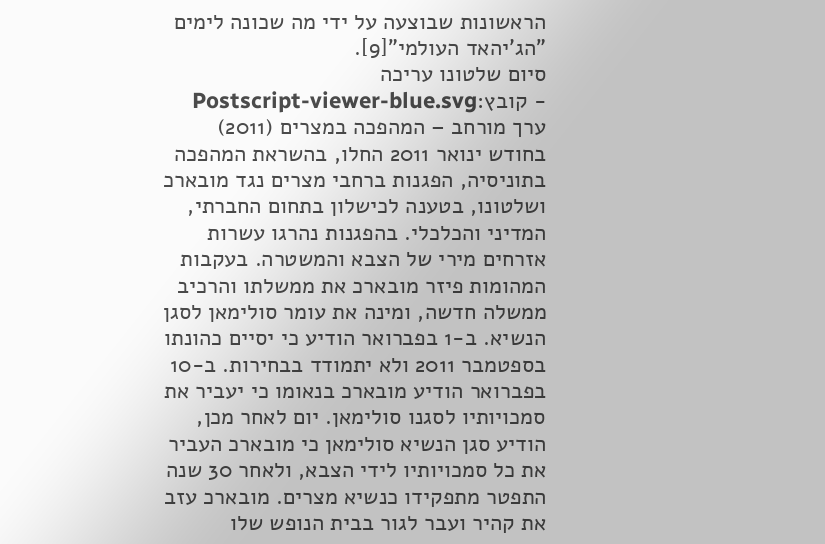הראשונות שבוצעה על ידי מה שכונה לימים "הג'יהאד העולמי"[9].
סיום שלטונו עריכה
- קובץ:Postscript-viewer-blue.svg ערך מורחב – המהפכה במצרים (2011)
בחודש ינואר 2011 החלו, בהשראת המהפכה בתוניסיה, הפגנות ברחבי מצרים נגד מובארכ ושלטונו, בטענה לכישלון בתחום החברתי, המדיני והכלכלי. בהפגנות נהרגו עשרות אזרחים מירי של הצבא והמשטרה. בעקבות המהומות פיזר מובארכ את ממשלתו והרכיב ממשלה חדשה, ומינה את עומר סולימאן לסגן הנשיא. ב-1 בפברואר הודיע כי יסיים כהונתו בספטמבר 2011 ולא יתמודד בבחירות. ב-10 בפברואר הודיע מובארכ בנאומו כי יעביר את סמכויותיו לסגנו סולימאן. יום לאחר מכן, הודיע סגן הנשיא סולימאן כי מובארכ העביר את כל סמכויותיו לידי הצבא, ולאחר 30 שנה התפטר מתפקידו כנשיא מצרים. מובארכ עזב את קהיר ועבר לגור בבית הנופש שלו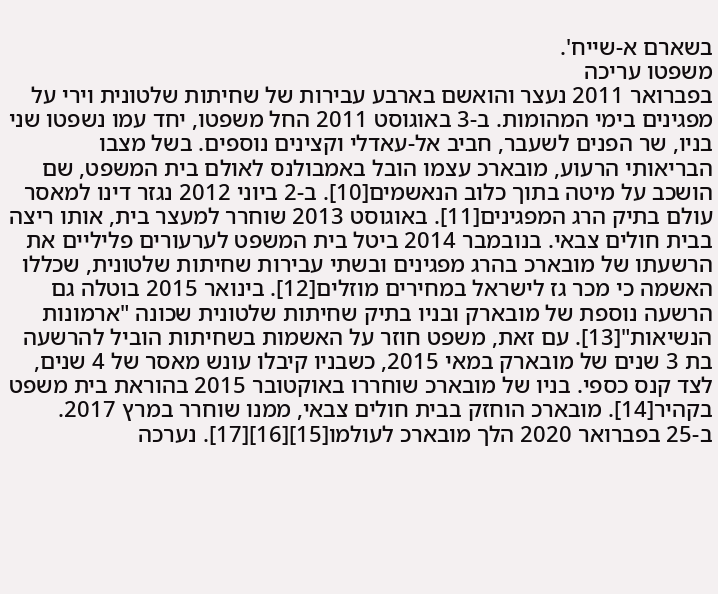בשארם א-שייח'.
משפטו עריכה
בפברואר 2011 נעצר והואשם בארבע עבירות של שחיתות שלטונית וירי על מפגינים בימי המהומות. ב-3 באוגוסט 2011 החל משפטו, יחד עמו נשפטו שני בניו, שר הפנים לשעבר, חביב אל-עאדלי וקצינים נוספים. בשל מצבו הבריאותי הרעוע, מובארכ עצמו הובל באמבולנס לאולם בית המשפט, שם הושכב על מיטה בתוך כלוב הנאשמים[10]. ב-2 ביוני 2012 נגזר דינו למאסר עולם בתיק הרג המפגינים[11]. באוגוסט 2013 שוחרר למעצר בית, אותו ריצה בבית חולים צבאי. בנובמבר 2014 ביטל בית המשפט לערעורים פליליים את הרשעתו של מובארכ בהרג מפגינים ובשתי עבירות שחיתות שלטונית, שכללו האשמה כי מכר גז לישראל במחירים מוזלים[12]. בינואר 2015 בוטלה גם הרשעה נוספת של מובארק ובניו בתיק שחיתות שלטונית שכונה "ארמונות הנשיאות"[13]. עם זאת, משפט חוזר על האשמות בשחיתות הוביל להרשעה בת 3 שנים של מובארק במאי 2015, כשבניו קיבלו עונש מאסר של 4 שנים, לצד קנס כספי. בניו של מובארכ שוחררו באוקטובר 2015 בהוראת בית משפט בקהיר[14]. מובארכ הוחזק בבית חולים צבאי, ממנו שוחרר במרץ 2017.
ב-25 בפברואר 2020 הלך מובארכ לעולמו[15][16][17]. נערכה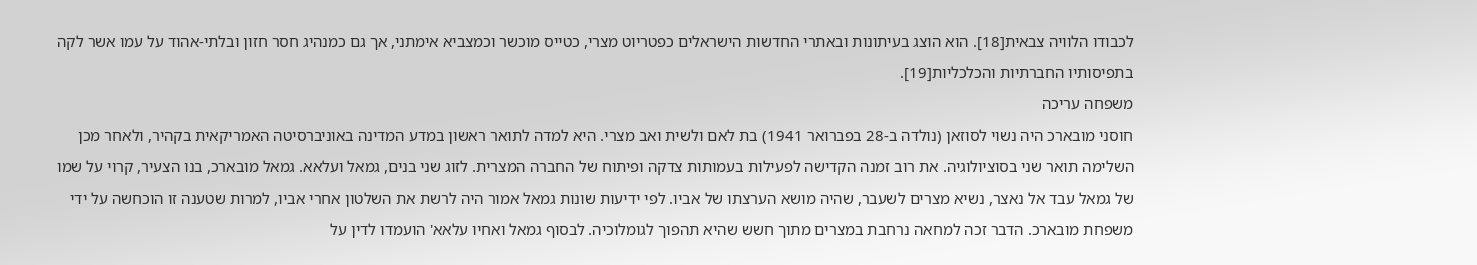לכבודו הלוויה צבאית[18]. הוא הוצג בעיתונות ובאתרי החדשות הישראלים כפטריוט מצרי, כטייס מוכשר וכמצביא אימתני, אך גם כמנהיג חסר חזון ובלתי-אהוד על עמו אשר לקה בתפיסותיו החברתיות והכלכליות[19].
משפחה עריכה
חוסני מובארכ היה נשוי לסוזאן (נולדה ב-28 בפברואר 1941) בת לאם ולשית ואב מצרי. היא למדה לתואר ראשון במדע המדינה באוניברסיטה האמריקאית בקהיר, ולאחר מכן השלימה תואר שני בסוציולוגיה. את רוב זמנה הקדישה לפעילות בעמותות צדקה ופיתוח של החברה המצרית. לזוג שני בנים, גמאל ועלאא. גמאל מובארכ, בנו הצעיר, קרוי על שמו של גמאל עבד אל נאצר, נשיא מצרים לשעבר, שהיה מושא הערצתו של אביו. לפי ידיעות שונות גמאל אמור היה לרשת את השלטון אחרי אביו, למרות שטענה זו הוכחשה על ידי משפחת מובארכ. הדבר זכה למחאה נרחבת במצרים מתוך חשש שהיא תהפוך לגומלוכיה. לבסוף גמאל ואחיו עלאא' הועמדו לדין על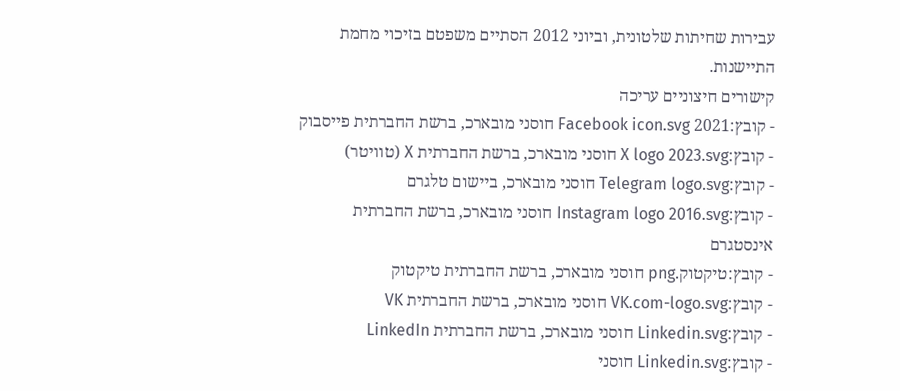עבירות שחיתות שלטונית, וביוני 2012 הסתיים משפטם בזיכוי מחמת התיישנות.
קישורים חיצוניים עריכה
- קובץ:2021 Facebook icon.svg חוסני מובארכ, ברשת החברתית פייסבוק
- קובץ:X logo 2023.svg חוסני מובארכ, ברשת החברתית X (טוויטר)
- קובץ:Telegram logo.svg חוסני מובארכ, ביישום טלגרם
- קובץ:Instagram logo 2016.svg חוסני מובארכ, ברשת החברתית אינסטגרם
- קובץ:טיקטוק.png חוסני מובארכ, ברשת החברתית טיקטוק
- קובץ:VK.com-logo.svg חוסני מובארכ, ברשת החברתית VK
- קובץ:Linkedin.svg חוסני מובארכ, ברשת החברתית LinkedIn
- קובץ:Linkedin.svg חוסני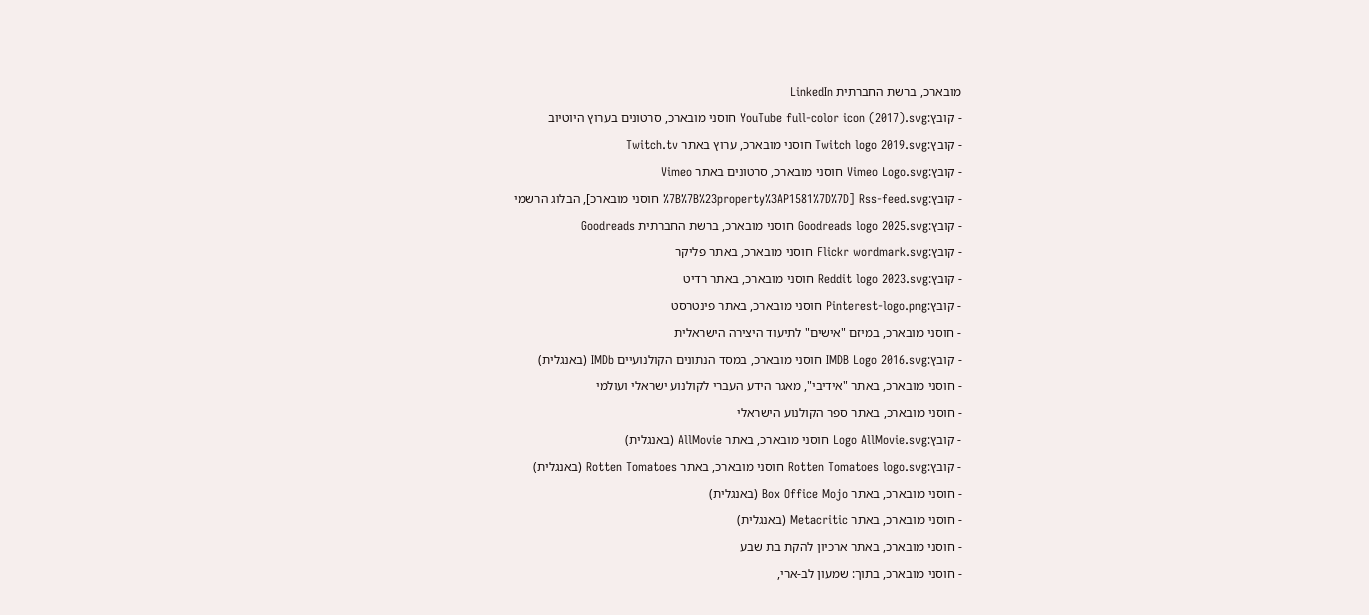מובארכ, ברשת החברתית LinkedIn
- קובץ:YouTube full-color icon (2017).svg חוסני מובארכ, סרטונים בערוץ היוטיוב
- קובץ:Twitch logo 2019.svg חוסני מובארכ, ערוץ באתר Twitch.tv
- קובץ:Vimeo Logo.svg חוסני מובארכ, סרטונים באתר Vimeo
- קובץ:Rss-feed.svg [%7B%7B%23property%3AP1581%7D%7D חוסני מובארכ], הבלוג הרשמי
- קובץ:Goodreads logo 2025.svg חוסני מובארכ, ברשת החברתית Goodreads
- קובץ:Flickr wordmark.svg חוסני מובארכ, באתר פליקר
- קובץ:Reddit logo 2023.svg חוסני מובארכ, באתר רדיט
- קובץ:Pinterest-logo.png חוסני מובארכ, באתר פינטרסט
- חוסני מובארכ, במיזם "אישים" לתיעוד היצירה הישראלית
- קובץ:IMDB Logo 2016.svg חוסני מובארכ, במסד הנתונים הקולנועיים IMDb (באנגלית)
- חוסני מובארכ, באתר "אידיבי", מאגר הידע העברי לקולנוע ישראלי ועולמי
- חוסני מובארכ, באתר ספר הקולנוע הישראלי
- קובץ:Logo AllMovie.svg חוסני מובארכ, באתר AllMovie (באנגלית)
- קובץ:Rotten Tomatoes logo.svg חוסני מובארכ, באתר Rotten Tomatoes (באנגלית)
- חוסני מובארכ, באתר Box Office Mojo (באנגלית)
- חוסני מובארכ, באתר Metacritic (באנגלית)
- חוסני מובארכ, באתר ארכיון להקת בת שבע
- חוסני מובארכ, בתוך: שמעון לב-ארי,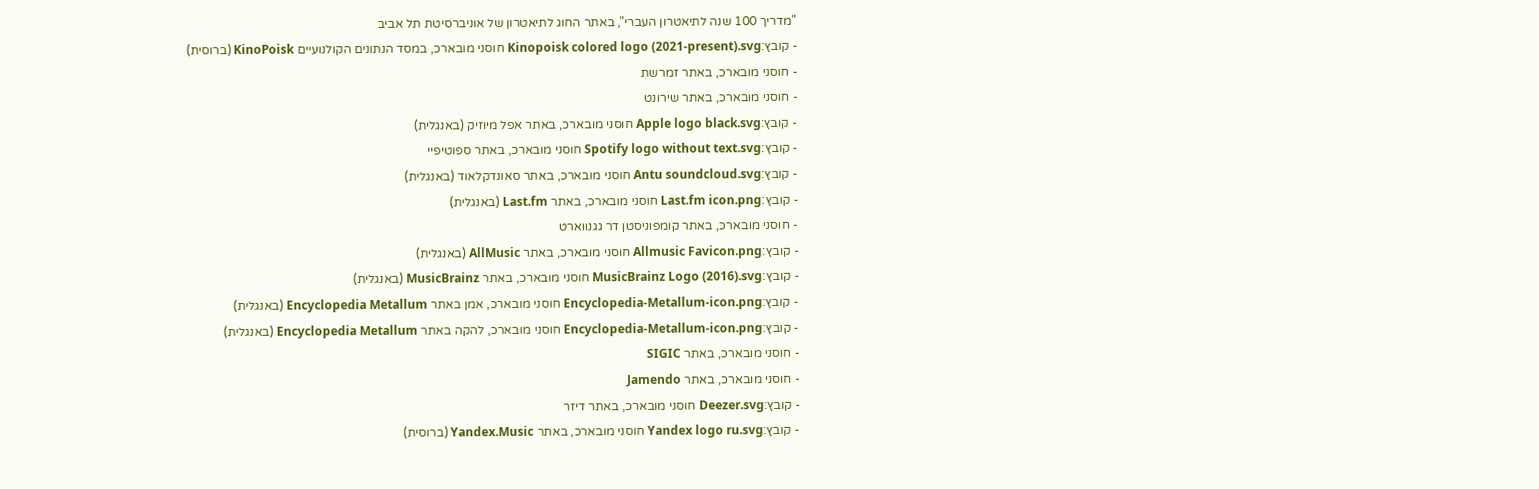"מדריך 100 שנה לתיאטרון העברי", באתר החוג לתיאטרון של אוניברסיטת תל אביב
- קובץ:Kinopoisk colored logo (2021-present).svg חוסני מובארכ, במסד הנתונים הקולנועיים KinoPoisk (ברוסית)
- חוסני מובארכ, באתר זמרשת
- חוסני מובארכ, באתר שירונט
- קובץ:Apple logo black.svg חוסני מובארכ, באתר אפל מיוזיק (באנגלית)
- קובץ:Spotify logo without text.svg חוסני מובארכ, באתר ספוטיפיי
- קובץ:Antu soundcloud.svg חוסני מובארכ, באתר סאונדקלאוד (באנגלית)
- קובץ:Last.fm icon.png חוסני מובארכ, באתר Last.fm (באנגלית)
- חוסני מובארכ, באתר קומפוניסטן דר גגנווארט
- קובץ:Allmusic Favicon.png חוסני מובארכ, באתר AllMusic (באנגלית)
- קובץ:MusicBrainz Logo (2016).svg חוסני מובארכ, באתר MusicBrainz (באנגלית)
- קובץ:Encyclopedia-Metallum-icon.png חוסני מובארכ, אמן באתר Encyclopedia Metallum (באנגלית)
- קובץ:Encyclopedia-Metallum-icon.png חוסני מובארכ, להקה באתר Encyclopedia Metallum (באנגלית)
- חוסני מובארכ, באתר SIGIC
- חוסני מובארכ, באתר Jamendo
- קובץ:Deezer.svg חוסני מובארכ, באתר דיזר
- קובץ:Yandex logo ru.svg חוסני מובארכ, באתר Yandex.Music (ברוסית)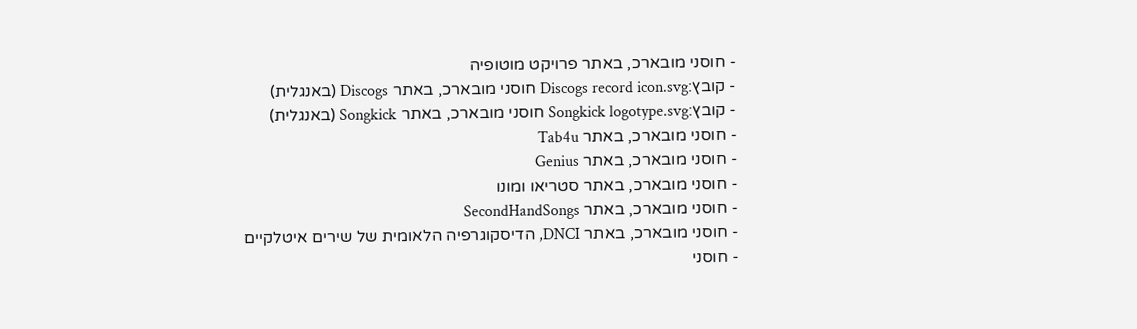- חוסני מובארכ, באתר פרויקט מוטופיה
- קובץ:Discogs record icon.svg חוסני מובארכ, באתר Discogs (באנגלית)
- קובץ:Songkick logotype.svg חוסני מובארכ, באתר Songkick (באנגלית)
- חוסני מובארכ, באתר Tab4u
- חוסני מובארכ, באתר Genius
- חוסני מובארכ, באתר סטריאו ומונו
- חוסני מובארכ, באתר SecondHandSongs
- חוסני מובארכ, באתר DNCI, הדיסקוגרפיה הלאומית של שירים איטלקיים
- חוסני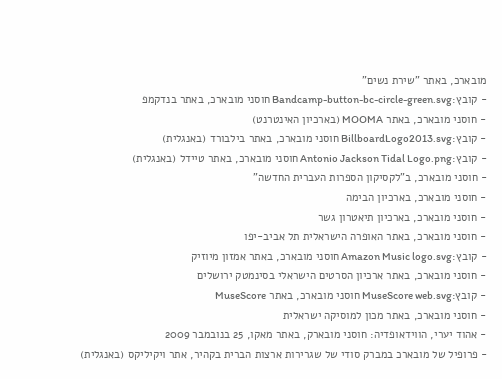מובארכ, באתר "שירת נשים"
- קובץ:Bandcamp-button-bc-circle-green.svg חוסני מובארכ, באתר בנדקמפ
- חוסני מובארכ, באתר MOOMA (בארכיון האינטרנט)
- קובץ:BillboardLogo2013.svg חוסני מובארכ, באתר בילבורד (באנגלית)
- קובץ:Antonio Jackson Tidal Logo.png חוסני מובארכ, באתר טיידל (באנגלית)
- חוסני מובארכ, ב"לקסיקון הספרות העברית החדשה"
- חוסני מובארכ, בארכיון הבימה
- חוסני מובארכ, בארכיון תיאטרון גשר
- חוסני מובארכ, באתר האופרה הישראלית תל אביב-יפו
- קובץ:Amazon Music logo.svg חוסני מובארכ, באתר אמזון מיוזיק
- חוסני מובארכ, באתר ארכיון הסרטים הישראלי בסינמטק ירושלים
- קובץ:MuseScore web.svg חוסני מובארכ, באתר MuseScore
- חוסני מובארכ, באתר מכון למוסיקה ישראלית
- אהוד יערי, הווידאופדיה: חוסני מובארק, באתר מאקו, 25 בנובמבר 2009
- פרופיל של מובארכ במברק סודי של שגרירות ארצות הברית בקהיר, אתר ויקיליקס (באנגלית)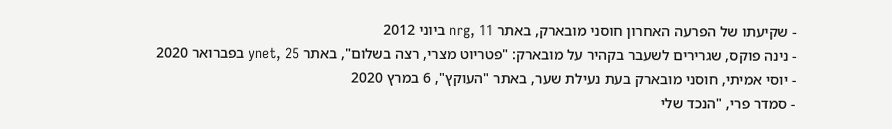- שקיעתו של הפרעה האחרון חוסני מובארק, באתר nrg, 11 ביוני 2012
- נינה פוקס, שגרירים לשעבר בקהיר על מובארק: "פטריוט מצרי, רצה בשלום", באתר ynet, 25 בפברואר 2020
- יוסי אמיתי, חוסני מובארק בעת נעילת שער, באתר "העוקץ", 6 במרץ 2020
- סמדר פרי, "הנכד שלי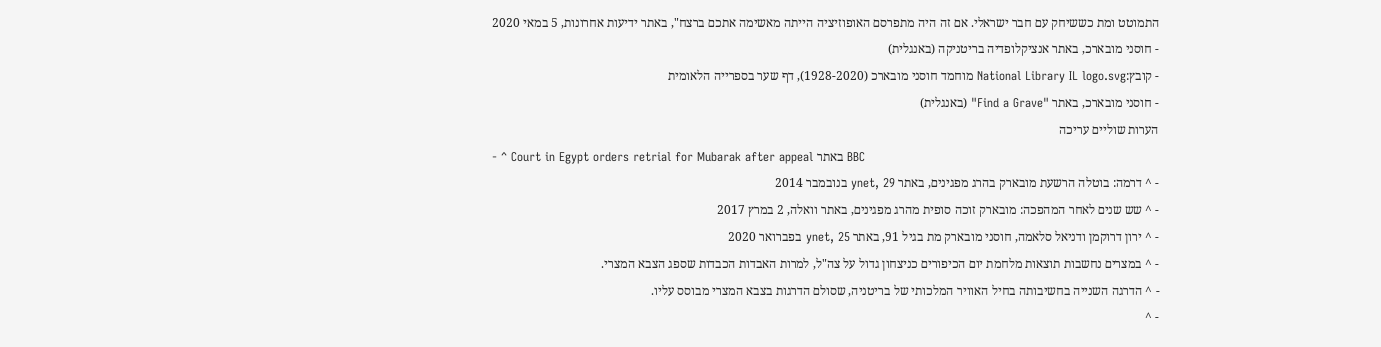התמוטט ומת כששיחק עם חבר ישראלי. אם זה היה מתפרסם האופוזיציה הייתה מאשימה אתכם ברצח", באתר ידיעות אחרונות, 5 במאי 2020
- חוסני מובארכ, באתר אנציקלופדיה בריטניקה (באנגלית)
- קובץ:National Library IL logo.svg מוחמד חוסני מובארכ (1928-2020), דף שער בספרייה הלאומית
- חוסני מובארכ, באתר "Find a Grave" (באנגלית)
הערות שוליים עריכה
- ^ Court in Egypt orders retrial for Mubarak after appeal באתר BBC
- ^ דרמה: בוטלה הרשעת מובארק בהרג מפגינים, באתר ynet, 29 בנובמבר 2014
- ^ שש שנים לאחר המהפכה: מובארק זוכה סופית מהרג מפגינים, באתר וואלה, 2 במרץ 2017
- ^ ירון דרוקמן ודניאל סלאמה, חוסני מובארק מת בגיל 91, באתר ynet, 25 בפברואר 2020
- ^ במצרים נחשבות תוצאות מלחמת יום הכיפורים כניצחון גדול על צה"ל, למרות האבדות הכבדות שספג הצבא המצרי.
- ^ הדרגה השנייה בחשיבותה בחיל האוויר המלכותי של בריטניה, שסולם הדרגות בצבא המצרי מבוסס עליו.
- ^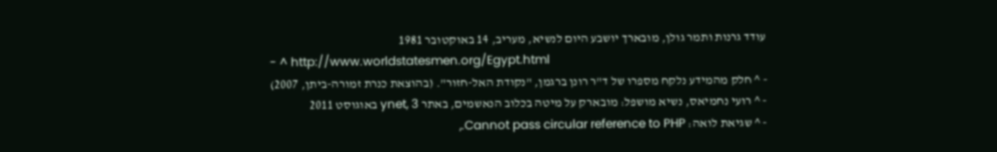עודד גרנות ותמר גולן, מובארך יושבע היום לנשיא, מעריב, 14 באוקטובר 1981
- ^ http://www.worldstatesmen.org/Egypt.html
- ^ חלק מהמידע נלקח מספרו של ד"ר רונן ברגמן, "נקודת האל-חזור". (בהוצאת כנרת זמורה-ביתן, 2007)
- ^ רועי נחמיאס, נשיא מושפל: מובארק על מיטה בכלוב הנאשמים, באתר ynet, 3 באוגוסט 2011
- ^ שגיאת לואה: Cannot pass circular reference to PHP.,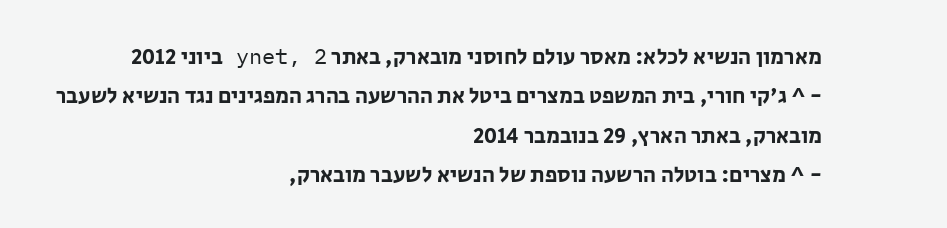מארמון הנשיא לכלא: מאסר עולם לחוסני מובארק, באתר ynet, 2 ביוני 2012
- ^ ג'קי חורי, בית המשפט במצרים ביטל את ההרשעה בהרג המפגינים נגד הנשיא לשעבר מובארק, באתר הארץ, 29 בנובמבר 2014
- ^ מצרים: בוטלה הרשעה נוספת של הנשיא לשעבר מובארק,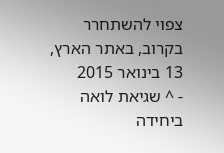צפוי להשתחרר בקרוב, באתר הארץ, 13 בינואר 2015
- ^ שגיאת לואה ביחידה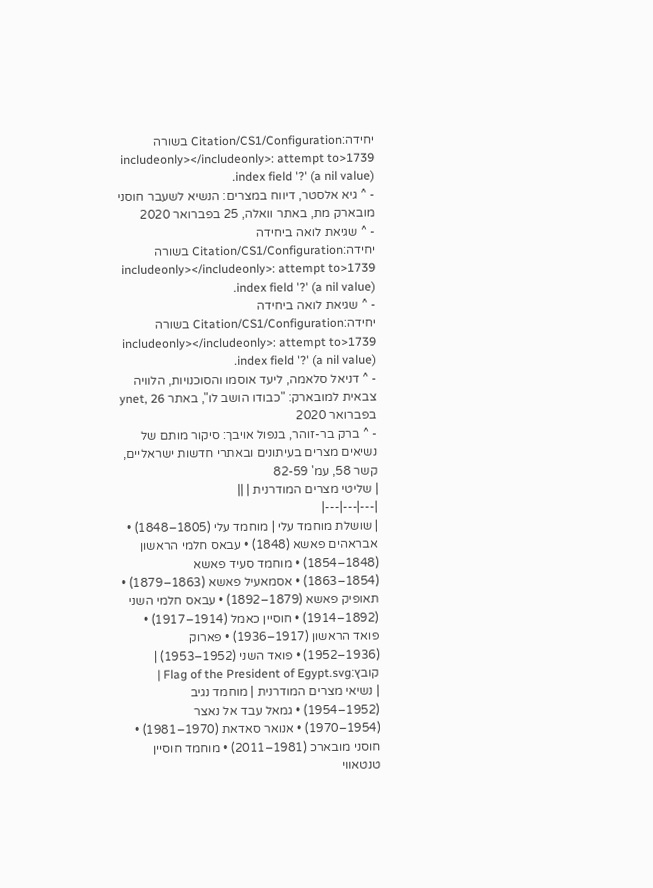יחידה:Citation/CS1/Configuration בשורה 1739<includeonly></includeonly>: attempt to index field '?' (a nil value).
- ^ גיא אלסטר, דיווח במצרים: הנשיא לשעבר חוסני מובארק מת, באתר וואלה, 25 בפברואר 2020
- ^ שגיאת לואה ביחידה יחידה:Citation/CS1/Configuration בשורה 1739<includeonly></includeonly>: attempt to index field '?' (a nil value).
- ^ שגיאת לואה ביחידה יחידה:Citation/CS1/Configuration בשורה 1739<includeonly></includeonly>: attempt to index field '?' (a nil value).
- ^ דניאל סלאמה, ליעד אוסמו והסוכנויות, הלוויה צבאית למובארק: "כבודו הושב לו", באתר ynet, 26 בפברואר 2020
- ^ ברק בר-זוהר, בנפול אויבך: סיקור מותם של נשיאים מצרים בעיתונים ובאתרי חדשות ישראליים, קשר 58, עמ' 82-59
| שליטי מצרים המודרנית | ||
|---|---|---|
| שושלת מוחמד עלי | מוחמד עלי (1805–1848) • אבראהים פאשא (1848) • עבאס חלמי הראשון (1848–1854) • מוחמד סעיד פאשא (1854–1863) • אסמאעיל פאשא (1863–1879) • תאופיק פאשא (1879–1892) • עבאס חלמי השני (1892–1914) • חוסיין כאמל (1914–1917) • פואד הראשון (1917–1936) • פארוק (1936–1952) • פואד השני (1952–1953) | קובץ:Flag of the President of Egypt.svg |
| נשיאי מצרים המודרנית | מוחמד נגיב (1952–1954) • גמאל עבד אל נאצר (1954–1970) • אנואר סאדאת (1970–1981) • חוסני מובארכ (1981–2011) • מוחמד חוסיין טנטאווי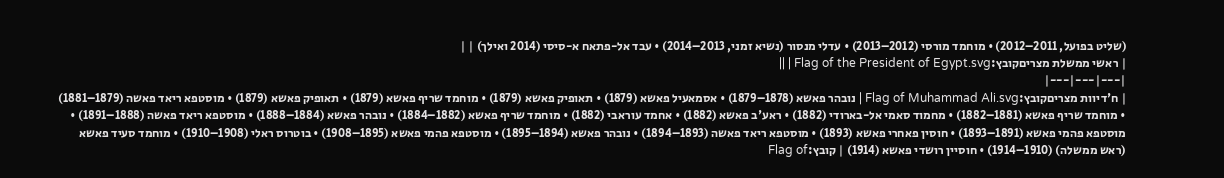(שליט בפועל, 2011–2012) • מוחמד מורסי (2012–2013) • עדלי מנסור (נשיא זמני, 2013–2014) • עבד אל-פתאח א-סיסי (2014 ואילך) | |
| ראשי ממשלת מצריםקובץ:Flag of the President of Egypt.svg | ||
|---|---|---|
| ח'דיוות מצריםקובץ:Flag of Muhammad Ali.svg | נובהר פאשא (1878–1879) • אסמאעיל פאשא (1879) • תאופיק פאשא (1879) • מוחמד שריף פאשא (1879) • תאופיק פאשא (1879) • מוסטפא ריאד פאשה (1879–1881) • מוחמד שריף פאשא (1881–1882) • מחמוד סאמי אל-בארודי (1882) • ראע'ב פאשא (1882) • אחמד עוראבי (1882) • מוחמד שריף פאשא (1882–1884) • נובהר פאשא (1884–1888) • מוסטפא ריאד פאשה (1888–1891) • מוסטפא פהמי פאשא (1891–1893) • חוסין פאחרי פאשא (1893) • מוסטפא ריאד פאשה (1893–1894) • נובהר פאשא (1894–1895) • מוסטפא פהמי פאשא (1895–1908) • בוטרוס ראלי (1908–1910) • מוחמד סעיד פאשא (ראש ממשלה) (1910–1914) • חוסיין רושדי פאשא (1914) | קובץ:Flag of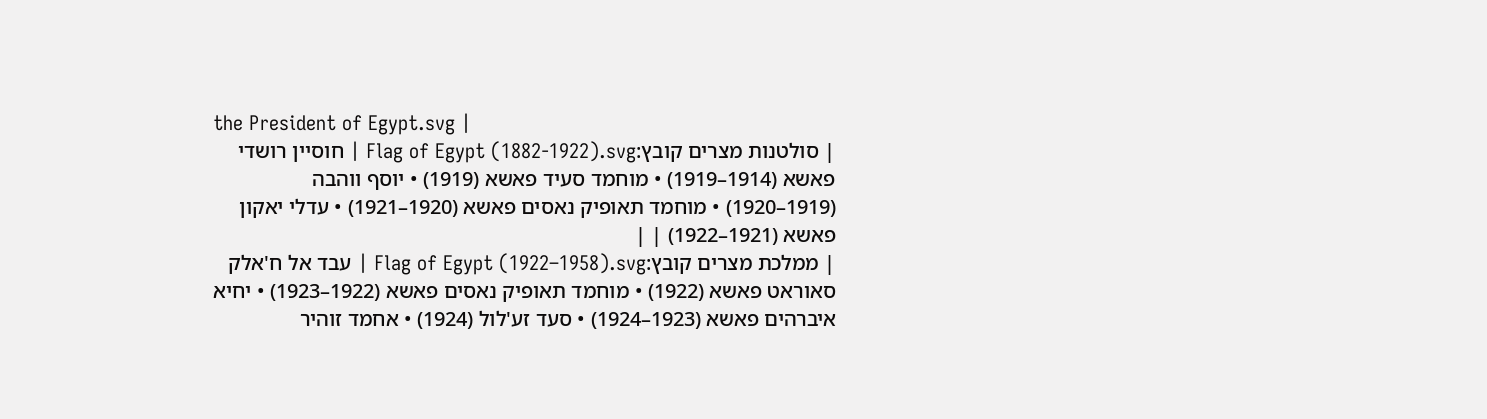the President of Egypt.svg |
| סולטנות מצרים קובץ:Flag of Egypt (1882-1922).svg | חוסיין רושדי פאשא (1914–1919) • מוחמד סעיד פאשא (1919) • יוסף ווהבה (1919–1920) • מוחמד תאופיק נאסים פאשא (1920–1921) • עדלי יאקון פאשא (1921–1922) | |
| ממלכת מצרים קובץ:Flag of Egypt (1922–1958).svg | עבד אל ח'אלק סאוראט פאשא (1922) • מוחמד תאופיק נאסים פאשא (1922–1923) • יחיא איברהים פאשא (1923–1924) • סעד זע'לול (1924) • אחמד זוהיר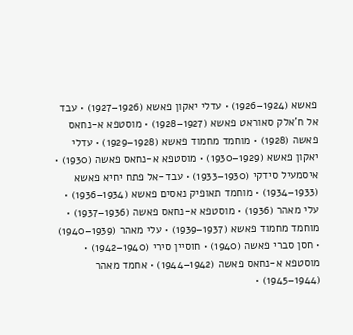פאשא (1924–1926) • עדלי יאקון פאשא (1926–1927) • עבד אל ח'אלק סאוראט פאשא (1927–1928) • מוסטפא א-נחאס פאשה (1928) • מוחמד מחמוד פאשא (1928–1929) • עדלי יאקון פאשא (1929–1930) • מוסטפא א-נחאס פאשה (1930) • איסמעיל סידקי (1930–1933) • עבד-אל פתח יחיא פאשא (1933–1934) • מוחמד תאופיק נאסים פאשא (1934–1936) • עלי מאהר (1936) • מוסטפא א-נחאס פאשה (1936–1937) • מוחמד מחמוד פאשא (1937–1939) • עלי מאהר (1939–1940) • חסן סברי פאשה (1940) • חוסיין סירי (1940–1942) • מוסטפא א-נחאס פאשה (1942–1944) • אחמד מאהר (1944–1945) •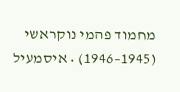מחמוד פהמי נוקראשי (1945–1946) • איסמעיל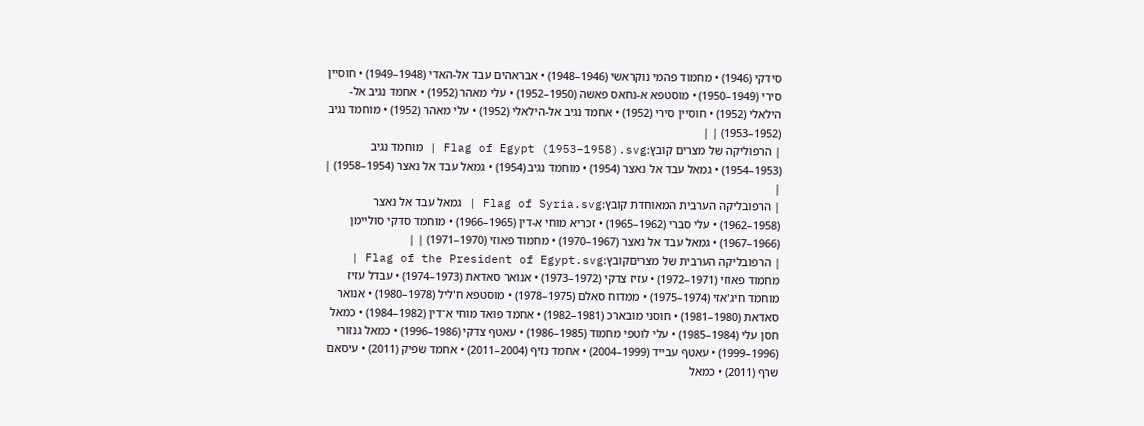סידקי (1946) • מחמוד פהמי נוקראשי (1946–1948) • אבראהים עבד אל-האדי (1948–1949) • חוסיין סירי (1949–1950) • מוסטפא א-נחאס פאשה (1950–1952) • עלי מאהר (1952) • אחמד נגיב אל-הילאלי (1952) • חוסיין סירי (1952) • אחמד נגיב אל-הילאלי (1952) • עלי מאהר (1952) • מוחמד נגיב (1952–1953) | |
| הרפוליקה של מצרים קובץ:Flag of Egypt (1953–1958).svg | מוחמד נגיב (1953–1954) • גמאל עבד אל נאצר (1954) • מוחמד נגיב (1954) • גמאל עבד אל נאצר (1954–1958) | |
| הרפובליקה הערבית המאוחדת קובץ:Flag of Syria.svg | גמאל עבד אל נאצר (1958–1962) • עלי סברי (1962–1965) • זכריא מוחי א-דין (1965–1966) • מוחמד סדקי סוליימן (1966–1967) • גמאל עבד אל נאצר (1967–1970) • מחמוד פאוזי (1970–1971) | |
| הרפובליקה הערבית של מצריםקובץ:Flag of the President of Egypt.svg | מחמוד פאוזי (1971–1972) • עזיז צדקי (1972–1973) • אנואר סאדאת (1973–1974) • עבדל עזיז מוחמד חיג'אזי (1974–1975) • ממדוח סאלם (1975–1978) • מוסטפא ח'ליל (1978–1980) • אנואר סאדאת (1980–1981) • חוסני מובארכ (1981–1982) • אחמד פואד מוחי א־דין (1982–1984) • כמאל חסן עלי (1984–1985) • עלי לוטפי מחמוד (1985–1986) • עאטף צדקי (1986–1996) • כמאל גנזורי (1996–1999) • עאטף עבייד (1999–2004) • אחמד נזיף (2004–2011) • אחמד שפיק (2011) • עיסאם שרף (2011) • כמאל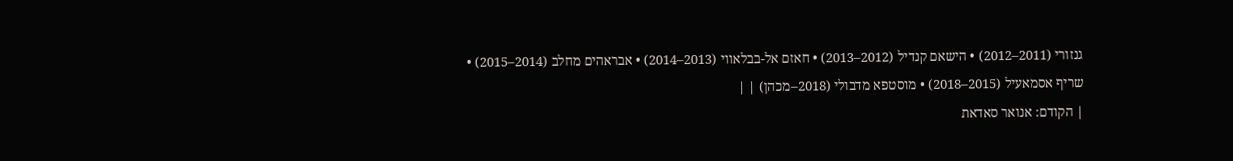גנזורי (2011–2012) • הישאם קנדיל (2012–2013) • חאזם אל-בבלאווי (2013–2014) • אבראהים מחלב (2014–2015) • שריף אסמאעיל (2015–2018) • מוסטפא מדבולי (2018–מכהן) | |
| הקודם: אנואר סאדאת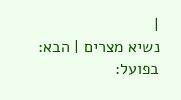|
נשיא מצרים | הבא: בפועל: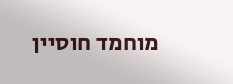מוחמד חוסיין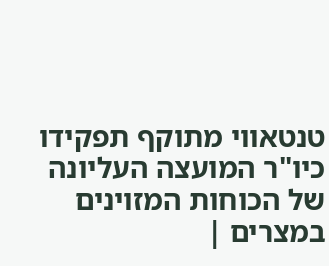טנטאווי מתוקף תפקידו כיו"ר המועצה העליונה של הכוחות המזוינים במצרים |